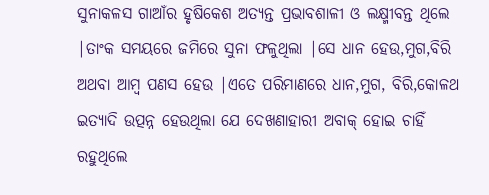ସୁନାକଳସ ଗାଆଁର ହୃଷିକେଶ ଅତ୍ୟନ୍ତ ପ୍ରଭାବଶାଳୀ ଓ ଲକ୍ଷ୍ମୀବନ୍ତ ଥିଲେ |ତାଂକ ସମୟରେ ଜମିରେ ସୁନା ଫଳୁଥିଲା |ସେ ଧାନ ହେଉ,ମୁଗ,ବିରି ଅଥବା ଆମ୍ବ ପଣସ ହେଉ |ଏତେ ପରିମାଣରେ ଧାନ,ମୁଗ, ବିରି,କୋଳଥ ଇତ୍ୟାଦି ଉତ୍ପନ୍ନ ହେଉଥିଲା ଯେ ଦେଖଣାହାରୀ ଅବାକ୍ ହୋଇ ଚାହିଁ ରହୁଥିଲେ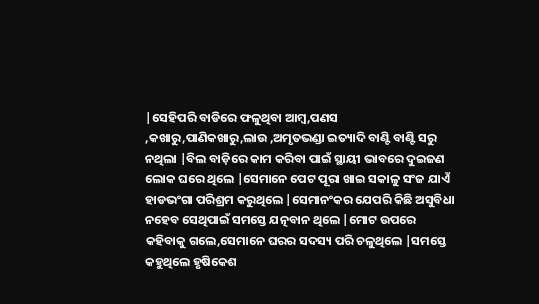|ସେହିପରି ବାଡିରେ ଫଳୁଥିବା ଆମ୍ବ,ପଣସ ,କଖାରୁ,ପାଣିକଖାରୁ,ଲାଉ ,ଅମୃତଭଣ୍ଡା ଇତ୍ୟାଦି ବାଣ୍ଟି ବାଣ୍ଟି ସରୁ ନଥିଲା |ବିଲ ବାଡ଼ିରେ କାମ କରିବା ପାଇଁ ସ୍ଥାୟୀ ଭାବରେ ଦୁଇଜଣ ଲୋକ ଘରେ ଥିଲେ |ସେମାନେ ପେଟ ପୂରା ଖାଇ ସକାଳୁ ସଂଜ ଯାଏଁ ହାଡଭଂଗା ପରିଶ୍ରମ କରୁଥିଲେ |ସେମାନଂକର ଯେପରି କିଛି ଅସୁବିଧା ନହେବ ସେଥିପାଇଁ ସମସ୍ତେ ଯତ୍ନବାନ ଥିଲେ |ମୋଟ ଉପରେ କହିବାକୁ ଗଲେ,ସେମାନେ ଘରର ସଦସ୍ୟ ପରି ଚଳୁଥିଲେ |ସମସ୍ତେ କହୁଥିଲେ ହୃଷିକେଶ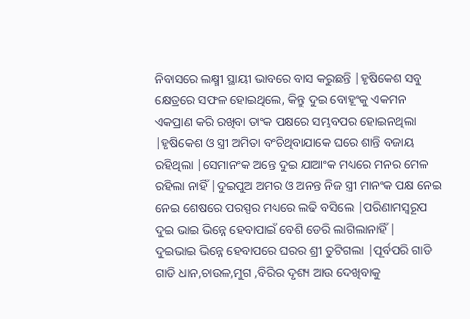ନିବାସରେ ଲକ୍ଷ୍ମୀ ସ୍ଥାୟୀ ଭାବରେ ବାସ କରୁଛନ୍ତି |ହୃଷିକେଶ ସବୁ କ୍ଷେତ୍ରରେ ସଫଳ ହୋଇଥିଲେ, କିନ୍ତୁ ଦୁଇ ବୋହୂଂକୁ ଏକମନ ଏକପ୍ରାଣ କରି ରଖିବା ତାଂକ ପକ୍ଷରେ ସମ୍ଭବପର ହୋଇନଥିଲା |ହୃଷିକେଶ ଓ ସ୍ତ୍ରୀ ଅମିତା ବଂଚିଥିବାଯାକେ ଘରେ ଶାନ୍ତି ବଜାୟ ରହିଥିଲା |ସେମାନଂକ ଅନ୍ତେ ଦୁଇ ଯାଆଂକ ମଧ୍ୟରେ ମନର ମେଳ ରହିଲା ନାହିଁ |ଦୁଇପୁଅ ଅମର ଓ ଅନନ୍ତ ନିଜ ସ୍ତ୍ରୀ ମାନଂକ ପକ୍ଷ ନେଇ ନେଇ ଶେଷରେ ପରସ୍ପର ମଧ୍ୟରେ ଲଢି ବସିଲେ |ପରିଣାମସ୍ୱରୂପ ଦୁଇ ଭାଇ ଭିନ୍ନେ ହେବାପାଇଁ ବେଶି ଡେରି ଲାଗିଲାନାହିଁ |
ଦୁଇଭାଇ ଭିନ୍ନେ ହେବାପରେ ଘରର ଶ୍ରୀ ତୁଟିଗଲା |ପୂର୍ବପରି ଗାଡି ଗାଡି ଧାନ,ଚାଉଳ,ମୁଗ ,ବିରିର ଦୃଶ୍ୟ ଆଉ ଦେଖିବାକୁ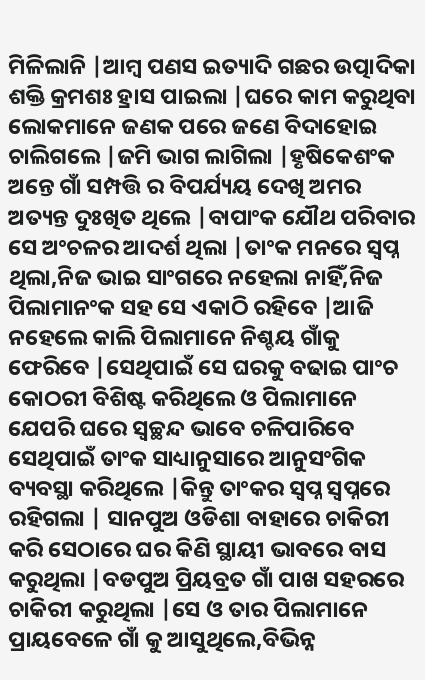ମିଳିଲାନି |ଆମ୍ବ ପଣସ ଇତ୍ୟାଦି ଗଛର ଉତ୍ପାଦିକା ଶକ୍ତି କ୍ରମଶଃ ହ୍ରାସ ପାଇଲା |ଘରେ କାମ କରୁଥିବା ଲୋକମାନେ ଜଣକ ପରେ ଜଣେ ବିଦାହୋଇ ଚାଲିଗଲେ |ଜମି ଭାଗ ଲାଗିଲା |ହୃଷିକେଶଂକ ଅନ୍ତେ ଗାଁ ସମ୍ପତ୍ତି ର ବିପର୍ଯ୍ୟୟ ଦେଖି ଅମର ଅତ୍ୟନ୍ତ ଦୁଃଖିତ ଥିଲେ |ବାପାଂକ ଯୌଥ ପରିବାର ସେ ଅଂଚଳର ଆଦର୍ଶ ଥିଲା |ତାଂକ ମନରେ ସ୍ୱପ୍ନ ଥିଲା,ନିଜ ଭାଇ ସାଂଗରେ ନହେଲା ନାହିଁ,ନିଜ ପିଲାମାନଂକ ସହ ସେ ଏକାଠି ରହିବେ |ଆଜି ନହେଲେ କାଲି ପିଲାମାନେ ନିଶ୍ଚୟ ଗାଁକୁ ଫେରିବେ |ସେଥିପାଇଁ ସେ ଘରକୁ ବଢାଇ ପାଂଚ କୋଠରୀ ବିଶିଷ୍ଟ କରିଥିଲେ ଓ ପିଲାମାନେ ଯେପରି ଘରେ ସ୍ୱଚ୍ଛନ୍ଦ ଭାବେ ଚଳିପାରିବେ ସେଥିପାଇଁ ତାଂକ ସାଧ୍ୟାନୁସାରେ ଆନୁସଂଗିକ ବ୍ୟବସ୍ଥା କରିଥିଲେ |କିନ୍ତୁ ତାଂକର ସ୍ୱପ୍ନ ସ୍ୱପ୍ନରେ ରହିଗଲା | ସାନପୁଅ ଓଡିଶା ବାହାରେ ଚାକିରୀ କରି ସେଠାରେ ଘର କିଣି ସ୍ଥାୟୀ ଭାବରେ ବାସ କରୁଥିଲା |ବଡପୁଅ ପ୍ରିୟବ୍ରତ ଗାଁ ପାଖ ସହରରେ ଚାକିରୀ କରୁଥିଲା |ସେ ଓ ତାର ପିଲାମାନେ ପ୍ରାୟବେଳେ ଗାଁ କୁ ଆସୁଥିଲେ,ବିଭିନ୍ନ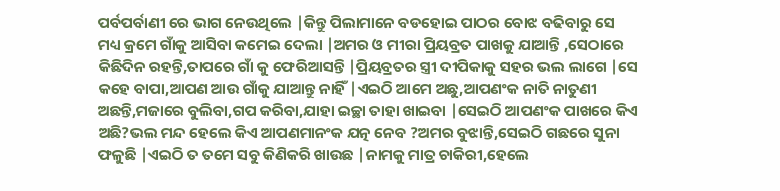ପର୍ବପର୍ବାଣୀ ରେ ଭାଗ ନେଉଥିଲେ |କିନ୍ତୁ ପିଲାମାନେ ବଡହୋଇ ପାଠର ବୋଝ ବଢିବାରୁ ସେ ମଧ୍ୟ କ୍ରମେ ଗାଁକୁ ଆସିବା କମେଇ ଦେଲା |ଅମର ଓ ମୀରା ପ୍ରିୟବ୍ରତ ପାଖକୁ ଯାଆନ୍ତି ,ସେଠାରେ କିଛିଦିନ ରହନ୍ତି,ତାପରେ ଗାଁ କୁ ଫେରିଆସନ୍ତି |ପ୍ରିୟବ୍ରତର ସ୍ତ୍ରୀ ଦୀପିକାକୁ ସହର ଭଲ ଲାଗେ |ସେ କହେ ବାପା,ଆପଣ ଆଉ ଗାଁକୁ ଯାଆନ୍ତୁ ନାହିଁ |ଏଇଠି ଆମେ ଅଛୁ,ଆପଣଂକ ନାତି ନାତୁଣୀ ଅଛନ୍ତି,ମଜାରେ ବୁଲିବା,ଗପ କରିବା,ଯାହା ଇଚ୍ଛା ତାହା ଖାଇବା |ସେଇଠି ଆପଣଂକ ପାଖରେ କିଏ ଅଛି?ଭଲ ମନ୍ଦ ହେଲେ କିଏ ଆପଣମାନଂକ ଯତ୍ନ ନେବ ?ଅମର ବୁଝାନ୍ତି,ସେଇଠି ଗଛରେ ସୁନା ଫଳୁଛି |ଏଇଠି ତ ତମେ ସବୁ କିଣିକରି ଖାଉଛ |ନାମକୁ ମାତ୍ର ଚାକିରୀ,ହେଲେ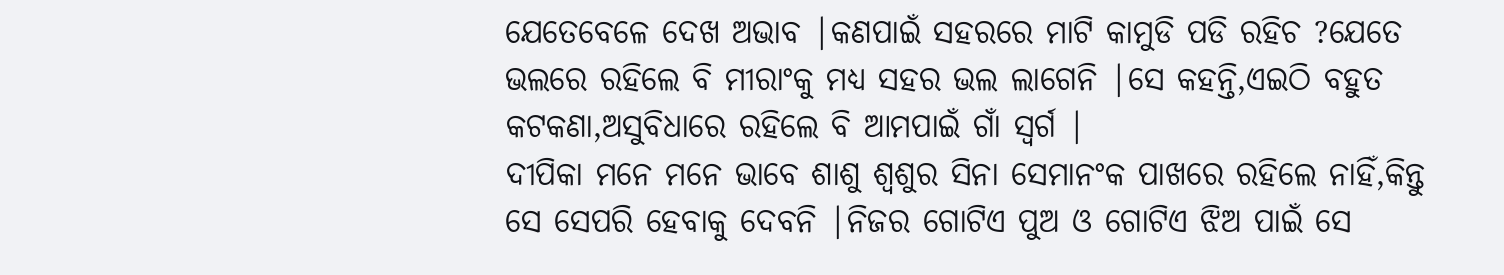ଯେତେବେଳେ ଦେଖ ଅଭାବ |କଣପାଇଁ ସହରରେ ମାଟି କାମୁଡି ପଡି ରହିଚ ?ଯେତେ ଭଲରେ ରହିଲେ ବି ମୀରାଂକୁ ମଧ୍ୟ ସହର ଭଲ ଲାଗେନି |ସେ କହନ୍ତି,ଏଇଠି ବହୁତ କଟକଣା,ଅସୁବିଧାରେ ରହିଲେ ବି ଆମପାଇଁ ଗାଁ ସ୍ୱର୍ଗ |
ଦୀପିକା ମନେ ମନେ ଭାବେ ଶାଶୁ ଶ୍ୱଶୁର ସିନା ସେମାନଂକ ପାଖରେ ରହିଲେ ନାହିଁ,କିନ୍ତୁ ସେ ସେପରି ହେବାକୁ ଦେବନି |ନିଜର ଗୋଟିଏ ପୁଅ ଓ ଗୋଟିଏ ଝିଅ ପାଇଁ ସେ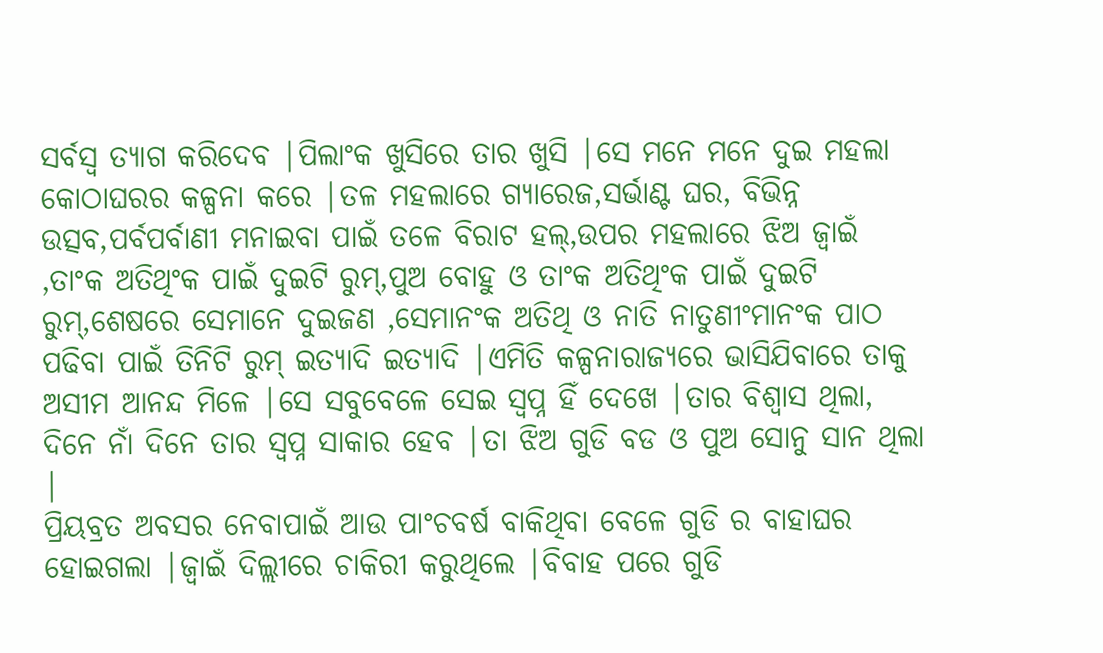ସର୍ବସ୍ୱ ତ୍ୟାଗ କରିଦେବ |ପିଲାଂକ ଖୁସିରେ ତାର ଖୁସି |ସେ ମନେ ମନେ ଦୁଇ ମହଲା କୋଠାଘରର କଳ୍ପନା କରେ |ତଳ ମହଲାରେ ଗ୍ୟାରେଜ,ସର୍ଭାଣ୍ଟ ଘର, ବିଭିନ୍ନ ଉତ୍ସବ,ପର୍ବପର୍ବାଣୀ ମନାଇବା ପାଇଁ ତଳେ ବିରାଟ ହଲ୍,ଉପର ମହଲାରେ ଝିଅ ଜ୍ୱାଇଁ ,ତାଂକ ଅତିଥିଂକ ପାଇଁ ଦୁଇଟି ରୁମ୍,ପୁଅ ବୋହୁ ଓ ତାଂକ ଅତିଥିଂକ ପାଇଁ ଦୁଇଟି ରୁମ୍,ଶେଷରେ ସେମାନେ ଦୁଇଜଣ ,ସେମାନଂକ ଅତିଥି ଓ ନାତି ନାତୁଣୀଂମାନଂକ ପାଠ ପଢିବା ପାଇଁ ତିନିଟି ରୁମ୍ ଇତ୍ୟାଦି ଇତ୍ୟାଦି |ଏମିତି କଳ୍ପନାରାଜ୍ୟରେ ଭାସିଯିବାରେ ତାକୁ ଅସୀମ ଆନନ୍ଦ ମିଳେ |ସେ ସବୁବେଳେ ସେଇ ସ୍ୱପ୍ନ ହିଁ ଦେଖେ |ତାର ବିଶ୍ୱାସ ଥିଲା, ଦିନେ ନାଁ ଦିନେ ତାର ସ୍ୱପ୍ନ ସାକାର ହେବ |ତା ଝିଅ ଗୁଡି ବଡ ଓ ପୁଅ ସୋନୁ ସାନ ଥିଲା |
ପ୍ରିୟବ୍ରତ ଅବସର ନେବାପାଇଁ ଆଉ ପାଂଚବର୍ଷ ବାକିଥିବା ବେଳେ ଗୁଡି ର ବାହାଘର ହୋଇଗଲା |ଜ୍ୱାଇଁ ଦିଲ୍ଲୀରେ ଚାକିରୀ କରୁଥିଲେ |ବିବାହ ପରେ ଗୁଡି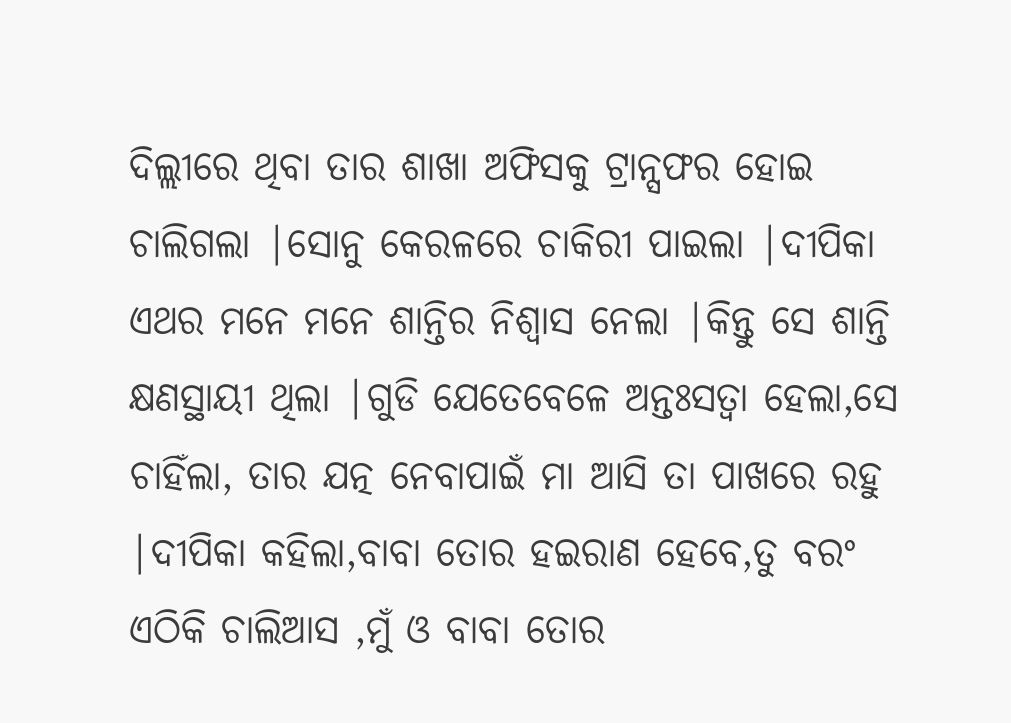ଦିଲ୍ଲୀରେ ଥିବା ତାର ଶାଖା ଅଫିସକୁ ଟ୍ରାନ୍ସଫର ହୋଇ ଚାଲିଗଲା |ସୋନୁ କେରଳରେ ଚାକିରୀ ପାଇଲା |ଦୀପିକା ଏଥର ମନେ ମନେ ଶାନ୍ତିର ନିଶ୍ୱାସ ନେଲା |କିନ୍ତୁ ସେ ଶାନ୍ତି କ୍ଷଣସ୍ଥାୟୀ ଥିଲା |ଗୁଡି ଯେତେବେଳେ ଅନ୍ତଃସତ୍ଵା ହେଲା,ସେ ଚାହିଁଲା, ତାର ଯତ୍ନ ନେବାପାଇଁ ମା ଆସି ତା ପାଖରେ ରହୁ |ଦୀପିକା କହିଲା,ବାବା ତୋର ହଇରାଣ ହେବେ,ତୁ ବରଂ ଏଠିକି ଚାଲିଆସ ,ମୁଁ ଓ ବାବା ତୋର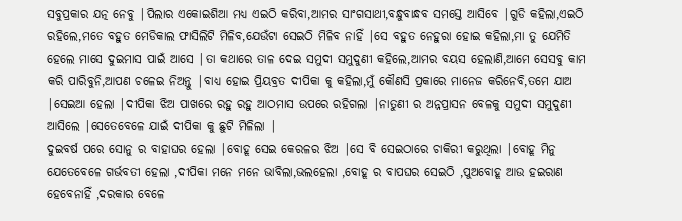ସବୁପ୍ରକାର ଯତ୍ନ ନେବୁ |ପିଲାର ଏକୋଇଶିଆ ମଧ୍ୟ ଏଇଠି କରିବା,ଆମର ସାଂଗସାଥୀ,ବନ୍ଧୁବାନ୍ଧବ ସମସ୍ତେ ଆସିବେ |ଗୁଡି କହିଲା,ଏଇଠି ରହିଲେ,ମତେ ବହୁତ ମେଡିକାଲ ଫାସିଲିଟି ମିଳିବ,ଯେଉଁଟା ସେଇଠି ମିଳିବ ନାହିଁ |ସେ ବହୁତ ନେହୁରା ହୋଇ କହିଲା,ମା ତୁ ଯେମିତି ହେଲେ ମାସେ ଦୁଇମାସ ପାଇଁ ଆସେ |ତା କଥାରେ ତାଳ ଦେଇ ସମୁଦୀ ସମୁଦୁଣୀ କହିଲେ,ଆମର ବୟସ ହେଲାଣି,ଆମେ ସେସବୁ କାମ କରି ପାରିବୁନି,ଆପଣ ଚଳେଇ ନିଅନ୍ତୁ |ବାଧ୍ୟ ହୋଇ ପ୍ରିୟବ୍ରତ ଦୀପିକା କୁ କହିଲା,ମୁଁ କୌଣସି ପ୍ରକାରେ ମାନେଜ କରିନେବି,ତମେ ଯାଅ |ସେଇଆ ହେଲା |ଦୀପିକା ଝିଅ ପାଖରେ ରହୁ ରହୁ ଆଠମାସ ଉପରେ ରହିଗଲା |ନାତୁଣୀ ର ଅନ୍ନପ୍ରାସନ ବେଳକୁ ସମୁଦୀ ସମୁଦୁଣୀ ଆସିଲେ |ସେତେବେଳେ ଯାଇଁ ଦୀପିକା କୁ ଛୁଟି ମିଳିଲା |
ଦୁଇବର୍ଷ ପରେ ସୋନୁ ର ବାହାଘର ହେଲା |ବୋହୂ ସେଇ କେରଳର ଝିଅ |ସେ ବି ସେଇଠାରେ ଚାକିରୀ କରୁଥିଲା |ବୋହୂ ମିନୁ ଯେତେବେଳେ ଗର୍ଭବତୀ ହେଲା ,ଦୀପିକା ମନେ ମନେ ଭାବିଲା,ଭଲହେଲା ,ବୋହୂ ର ବାପଘର ସେଇଠି ,ପୁଅବୋହୂ ଆଉ ହଇରାଣ ହେବେନାହିଁ ,ଦରକାର ବେଳେ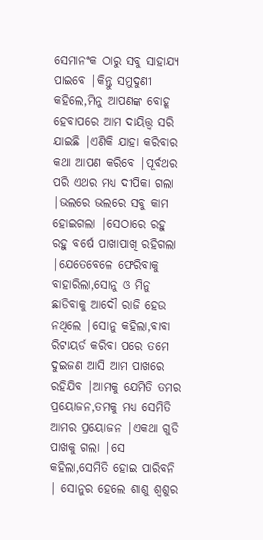ସେମାନଂକ ଠାରୁ ସବୁ ସାହାଯ୍ୟ ପାଇବେ |କିନ୍ତୁ ସମୁଦୁଣୀ କହିଲେ,ମିନୁ ଆପଣଙ୍କ ବୋହୂ ହେବାପରେ ଆମ ଦାୟିତ୍ତ୍ଵ ସରି ଯାଇଛି |ଏଣିକି ଯାହା କରିବାର କଥା ଆପଣ କରିବେ |ପୂର୍ବଥର ପରି ଏଥର ମଧ୍ୟ ଦୀପିକା ଗଲା |ଭଲରେ ଭଲରେ ସବୁ କାମ ହୋଇଗଲା |ସେଠାରେ ରହୁ ରହୁ ବର୍ଷେ ପାଖାପାଖି ରହିଗଲା |ଯେତେବେଳେ ଫେରିବାକୁ ବାହାରିଲା,ସୋନୁ ଓ ମିନୁ ଛାଡିବାକୁ ଆଦୌ ରାଜି ହେଉ ନଥିଲେ |ସୋନୁ କହିଲା,ବାବା ରିଟାୟର୍ଡ କରିବା ପରେ ତମେ ଦୁଇଜଣ ଆସି ଆମ ପାଖରେ ରହିଯିବ |ଆମକୁ ଯେମିତି ତମର ପ୍ରୟୋଜନ,ତମକୁ ମଧ୍ୟ ସେମିତି ଆମର ପ୍ରୟୋଜନ |ଏକଥା ଗୁଡି ପାଖକୁ ଗଲା |ସେ କହିଲା,ସେମିତି ହୋଇ ପାରିବନି | ସୋନୁର ହେଲେ ଶାଶୁ ଶ୍ୱଶୁର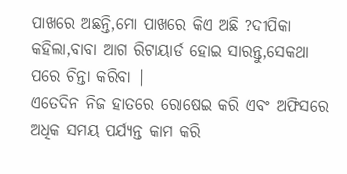ପାଖରେ ଅଛନ୍ତି,ମୋ ପାଖରେ କିଏ ଅଛି ?ଦୀପିକା କହିଲା,ବାବା ଆଗ ରିଟାୟାର୍ଡ ହୋଇ ସାରନ୍ତୁ,ସେକଥା ପରେ ଚିନ୍ତା କରିବା |
ଏତେଦିନ ନିଜ ହାତରେ ରୋଷେଇ କରି ଏବଂ ଅଫିସରେ ଅଧିକ ସମୟ ପର୍ଯ୍ୟନ୍ତ କାମ କରି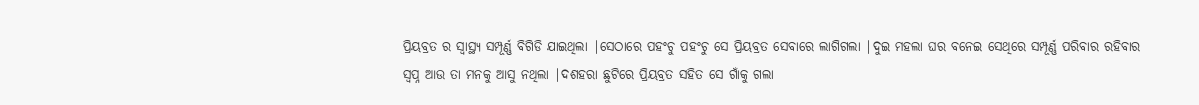ପ୍ରିୟବ୍ରତ ର ସ୍ୱାସ୍ଥ୍ୟ ସମ୍ପୂର୍ଣ୍ଣ ବିଗିଡି ଯାଇଥିଲା |ସେଠାରେ ପହଂଚୁ ପହଂଚୁ ସେ ପ୍ରିୟବ୍ରତ ସେବାରେ ଲାଗିଗଲା |ଦୁଇ ମହଲା ଘର ବନେଇ ସେଥିରେ ସମ୍ପୂର୍ଣ୍ଣ ପରିବାର ରହିବାର ସ୍ୱପ୍ନ ଆଉ ତା ମନକୁ ଆସୁ ନଥିଲା |ଦଶହରା ଛୁଟିରେ ପ୍ରିୟବ୍ରତ ସହିତ ସେ ଗାଁକୁ ଗଲା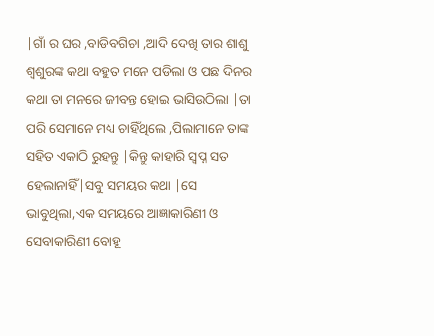|ଗାଁ ର ଘର ,ବାଡିବଗିଚା ,ଆଦି ଦେଖି ତାର ଶାଶୁ ଶ୍ଵଶୁରଙ୍କ କଥା ବହୁତ ମନେ ପଡିଲା ଓ ପଛ ଦିନର କଥା ତା ମନରେ ଜୀବନ୍ତ ହୋଇ ଭାସିଉଠିଲା |ତା ପରି ସେମାନେ ମଧ୍ୟ ଚାହିଁଥିଲେ ,ପିଲାମାନେ ତାଙ୍କ ସହିତ ଏକାଠି ରୁହନ୍ତୁ |କିନ୍ତୁ କାହାରି ସ୍ୱପ୍ନ ସତ ହେଲାନାହିଁ|ସବୁ ସମୟର କଥା |ସେ ଭାବୁଥିଲା,ଏକ ସମୟରେ ଆଜ୍ଞାକାରିଣୀ ଓ ସେବାକାରିଣୀ ବୋହୂ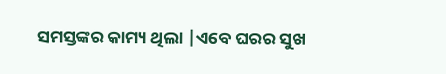ସମସ୍ତଙ୍କର କାମ୍ୟ ଥିଲା |ଏବେ ଘରର ସୁଖ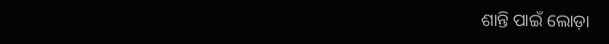ଶାନ୍ତି ପାଇଁ ଲୋଡ଼ା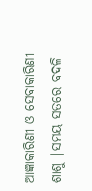ଆଜ୍ଞାକାରିଣୀ ଓ ସେବାକାରିଣୀ ଶାଶୁ |ସମୟ ସତରେ ବଦଳି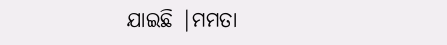ଯାଇଛି |ମମତା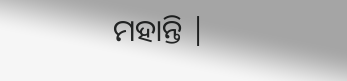ମହାନ୍ତି |